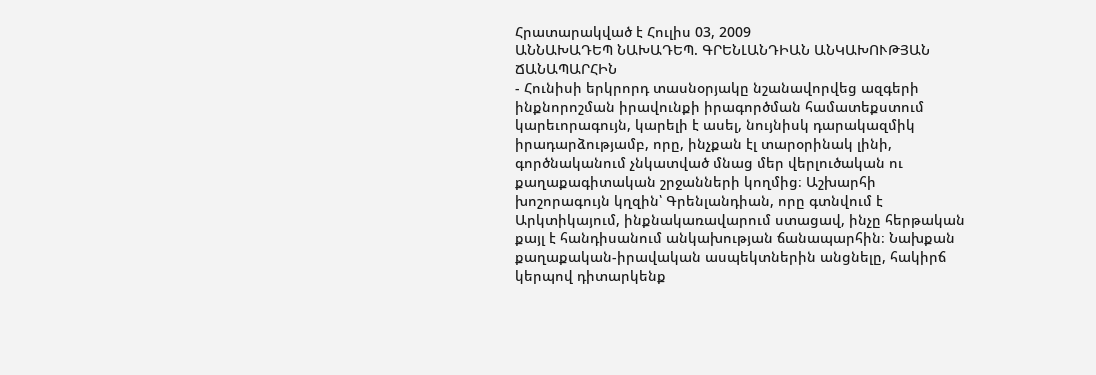Հրատարակված է Հուլիս 03, 2009
ԱՆՆԱԽԱԴԵՊ ՆԱԽԱԴԵՊ. ԳՐԵՆԼԱՆԴԻԱՆ ԱՆԿԱԽՈՒԹՅԱՆ ՃԱՆԱՊԱՐՀԻՆ
- Հունիսի երկրորդ տասնօրյակը նշանավորվեց ազգերի ինքնորոշման իրավունքի իրագործման համատեքստում կարեւորագույն, կարելի է ասել, նույնիսկ դարակազմիկ իրադարձությամբ, որը, ինչքան էլ տարօրինակ լինի, գործնականում չնկատված մնաց մեր վերլուծական ու քաղաքագիտական շրջանների կողմից։ Աշխարհի խոշորագույն կղզին՝ Գրենլանդիան, որը գտնվում է Արկտիկայում, ինքնակառավարում ստացավ, ինչը հերթական քայլ է հանդիսանում անկախության ճանապարհին։ Նախքան քաղաքական-իրավական ասպեկտներին անցնելը, հակիրճ կերպով դիտարկենք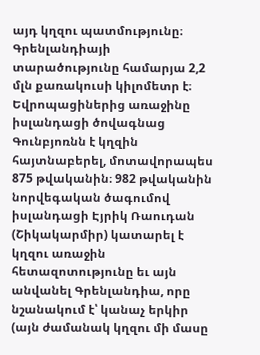այդ կղզու պատմությունը։ Գրենլանդիայի տարածությունը համարյա 2,2 մլն քառակուսի կիլոմետր է։ Եվրոպացիներից առաջինը իսլանդացի ծովագնաց Գունբյոռնն է կղզին հայտնաբերել, մոտավորապես 875 թվականին։ 982 թվականին նորվեգական ծագումով իսլանդացի Էյրիկ Ռաուդան (Շիկակարմիր) կատարել է կղզու առաջին հետազոտությունը եւ այն անվանել Գրենլանդիա, որը նշանակում է՝ կանաչ երկիր (այն ժամանակ կղզու մի մասը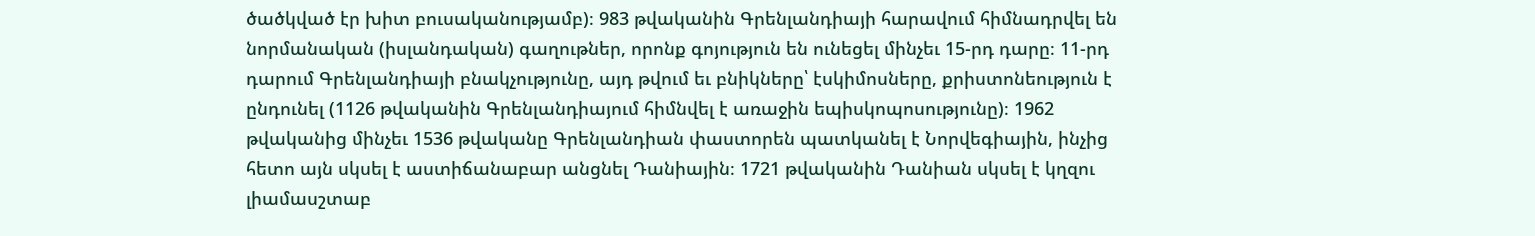ծածկված էր խիտ բուսականությամբ)։ 983 թվականին Գրենլանդիայի հարավում հիմնադրվել են նորմանական (իսլանդական) գաղութներ, որոնք գոյություն են ունեցել մինչեւ 15-րդ դարը։ 11-րդ դարում Գրենլանդիայի բնակչությունը, այդ թվում եւ բնիկները՝ էսկիմոսները, քրիստոնեություն է ընդունել (1126 թվականին Գրենլանդիայում հիմնվել է առաջին եպիսկոպոսությունը)։ 1962 թվականից մինչեւ 1536 թվականը Գրենլանդիան փաստորեն պատկանել է Նորվեգիային, ինչից հետո այն սկսել է աստիճանաբար անցնել Դանիային։ 1721 թվականին Դանիան սկսել է կղզու լիամասշտաբ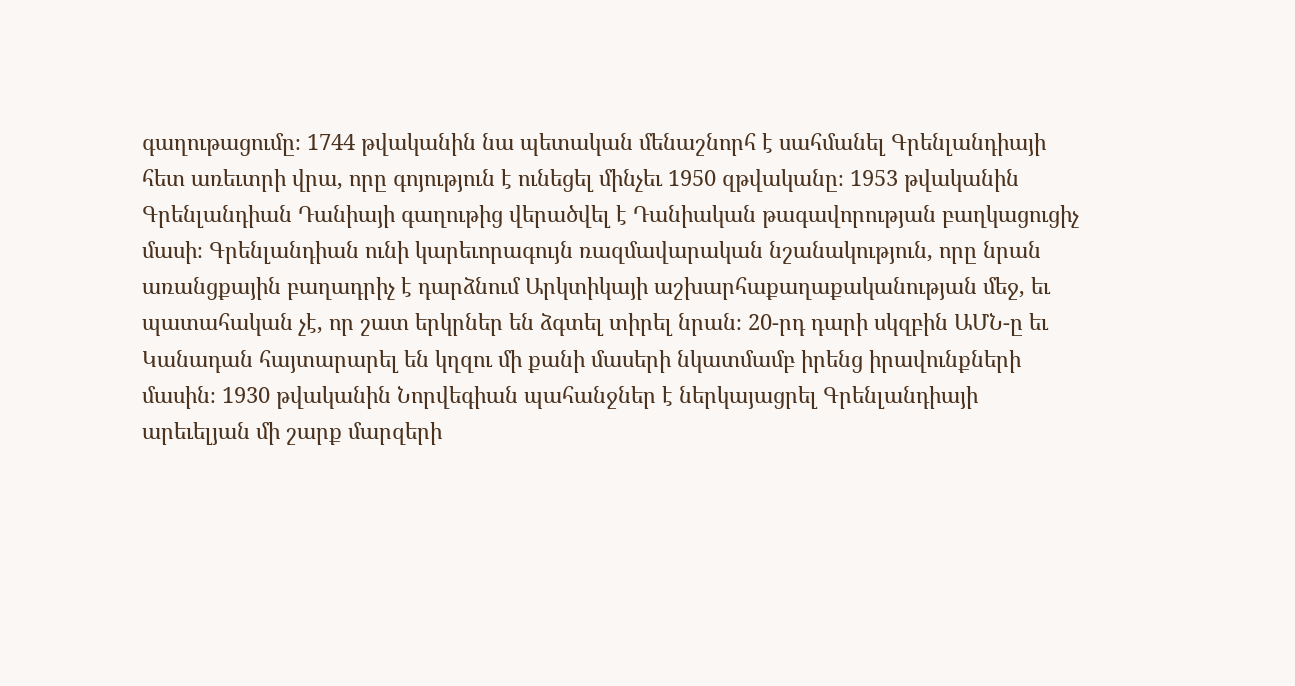գաղութացումը։ 1744 թվականին նա պետական մենաշնորհ է սահմանել Գրենլանդիայի հետ առեւտրի վրա, որը գոյություն է ունեցել մինչեւ 1950 զթվականը։ 1953 թվականին Գրենլանդիան Դանիայի գաղութից վերածվել է Դանիական թագավորության բաղկացուցիչ մասի։ Գրենլանդիան ունի կարեւորագույն ռազմավարական նշանակություն, որը նրան առանցքային բաղադրիչ է դարձնում Արկտիկայի աշխարհաքաղաքականության մեջ, եւ պատահական չէ, որ շատ երկրներ են ձգտել տիրել նրան։ 20-րդ դարի սկզբին ԱՄՆ-ը եւ Կանադան հայտարարել են կղզու մի քանի մասերի նկատմամբ իրենց իրավունքների մասին։ 1930 թվականին Նորվեգիան պահանջներ է ներկայացրել Գրենլանդիայի արեւելյան մի շարք մարզերի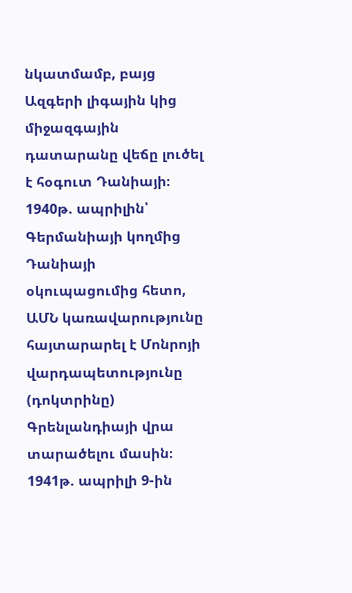նկատմամբ, բայց Ազգերի լիգային կից միջազգային դատարանը վեճը լուծել է հօգուտ Դանիայի։ 1940թ. ապրիլին՝ Գերմանիայի կողմից Դանիայի օկուպացումից հետո, ԱՄՆ կառավարությունը հայտարարել է Մոնրոյի վարդապետությունը (դոկտրինը) Գրենլանդիայի վրա տարածելու մասին։ 1941թ. ապրիլի 9-ին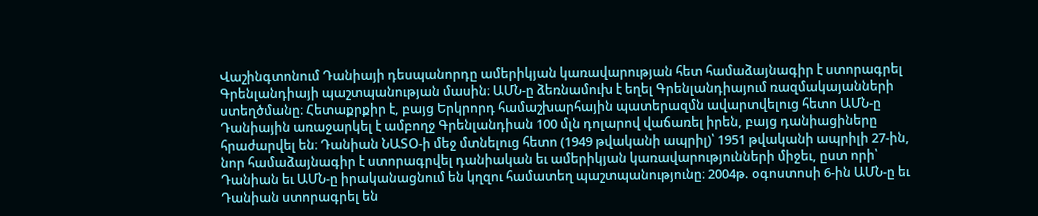Վաշինգտոնում Դանիայի դեսպանորդը ամերիկյան կառավարության հետ համաձայնագիր է ստորագրել Գրենլանդիայի պաշտպանության մասին։ ԱՄՆ-ը ձեռնամուխ է եղել Գրենլանդիայում ռազմակայանների ստեղծմանը։ Հետաքրքիր է, բայց Երկրորդ համաշխարհային պատերազմն ավարտվելուց հետո ԱՄՆ-ը Դանիային առաջարկել է ամբողջ Գրենլանդիան 100 մլն դոլարով վաճառել իրեն, բայց դանիացիները հրաժարվել են։ Դանիան ՆԱՏՕ-ի մեջ մտնելուց հետո (1949 թվականի ապրիլ)՝ 1951 թվականի ապրիլի 27-ին, նոր համաձայնագիր է ստորագրվել դանիական եւ ամերիկյան կառավարությունների միջեւ, ըստ որի՝ Դանիան եւ ԱՄՆ-ը իրականացնում են կղզու համատեղ պաշտպանությունը։ 2004թ. օգոստոսի 6-ին ԱՄՆ-ը եւ Դանիան ստորագրել են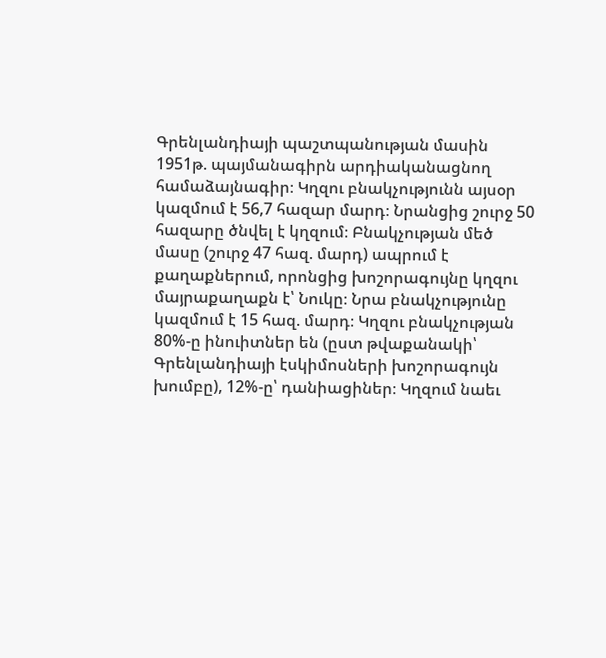Գրենլանդիայի պաշտպանության մասին 1951թ. պայմանագիրն արդիականացնող համաձայնագիր։ Կղզու բնակչությունն այսօր կազմում է 56,7 հազար մարդ։ Նրանցից շուրջ 50 հազարը ծնվել է կղզում։ Բնակչության մեծ մասը (շուրջ 47 հազ. մարդ) ապրում է քաղաքներում, որոնցից խոշորագույնը կղզու մայրաքաղաքն է՝ Նուկը։ Նրա բնակչությունը կազմում է 15 հազ. մարդ։ Կղզու բնակչության 80%-ը ինուիտներ են (ըստ թվաքանակի՝ Գրենլանդիայի էսկիմոսների խոշորագույն խումբը), 12%-ը՝ դանիացիներ։ Կղզում նաեւ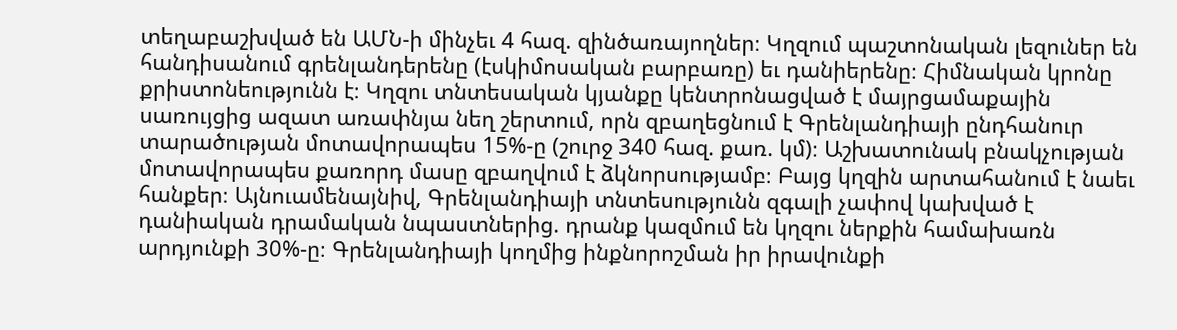տեղաբաշխված են ԱՄՆ-ի մինչեւ 4 հազ. զինծառայողներ։ Կղզում պաշտոնական լեզուներ են հանդիսանում գրենլանդերենը (էսկիմոսական բարբառը) եւ դանիերենը։ Հիմնական կրոնը քրիստոնեությունն է։ Կղզու տնտեսական կյանքը կենտրոնացված է մայրցամաքային սառույցից ազատ առափնյա նեղ շերտում, որն զբաղեցնում է Գրենլանդիայի ընդհանուր տարածության մոտավորապես 15%-ը (շուրջ 340 հազ. քառ. կմ)։ Աշխատունակ բնակչության մոտավորապես քառորդ մասը զբաղվում է ձկնորսությամբ։ Բայց կղզին արտահանում է նաեւ հանքեր։ Այնուամենայնիվ, Գրենլանդիայի տնտեսությունն զգալի չափով կախված է դանիական դրամական նպաստներից. դրանք կազմում են կղզու ներքին համախառն արդյունքի 30%-ը։ Գրենլանդիայի կողմից ինքնորոշման իր իրավունքի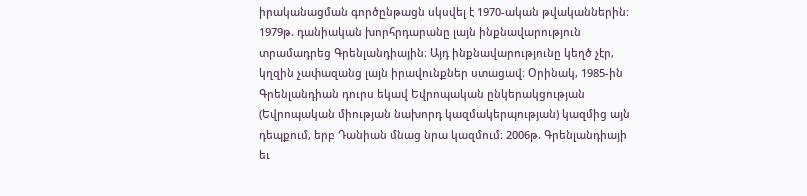իրականացման գործընթացն սկսվել է 1970-ական թվականներին։ 1979թ. դանիական խորհրդարանը լայն ինքնավարություն տրամադրեց Գրենլանդիային։ Այդ ինքնավարությունը կեղծ չէր, կղզին չափազանց լայն իրավունքներ ստացավ։ Օրինակ, 1985-ին Գրենլանդիան դուրս եկավ Եվրոպական ընկերակցության (Եվրոպական միության նախորդ կազմակերպության) կազմից այն դեպքում, երբ Դանիան մնաց նրա կազմում։ 2006թ. Գրենլանդիայի եւ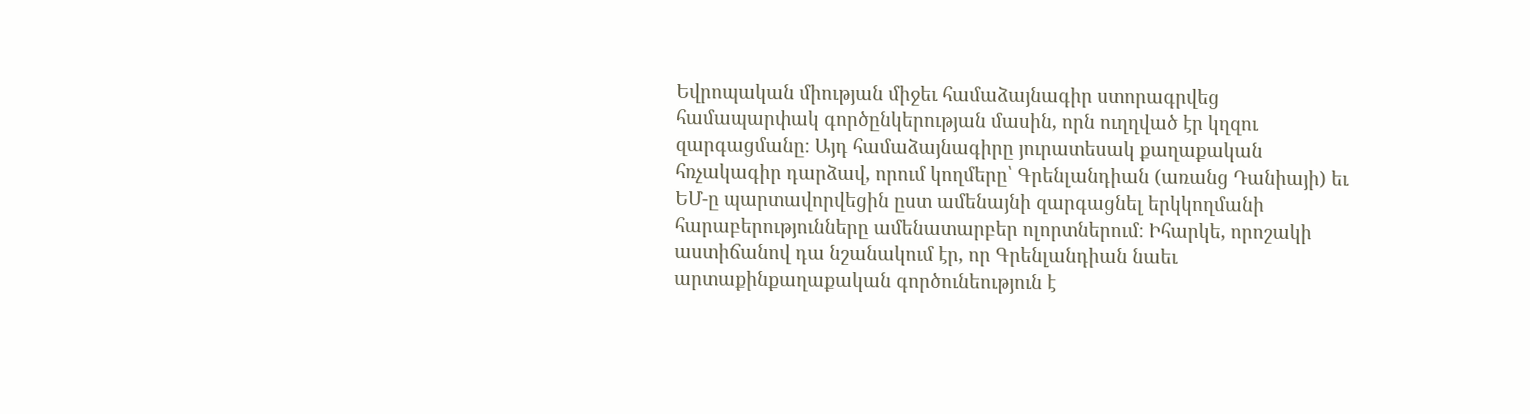Եվրոպական միության միջեւ համաձայնագիր ստորագրվեց համապարփակ գործընկերության մասին, որն ուղղված էր կղզու զարգացմանը։ Այդ համաձայնագիրը յուրատեսակ քաղաքական հռչակագիր դարձավ, որում կողմերը՝ Գրենլանդիան (առանց Դանիայի) եւ ԵՄ-ը պարտավորվեցին ըստ ամենայնի զարգացնել երկկողմանի հարաբերությունները ամենատարբեր ոլորտներում։ Իհարկե, որոշակի աստիճանով դա նշանակում էր, որ Գրենլանդիան նաեւ արտաքինքաղաքական գործունեություն է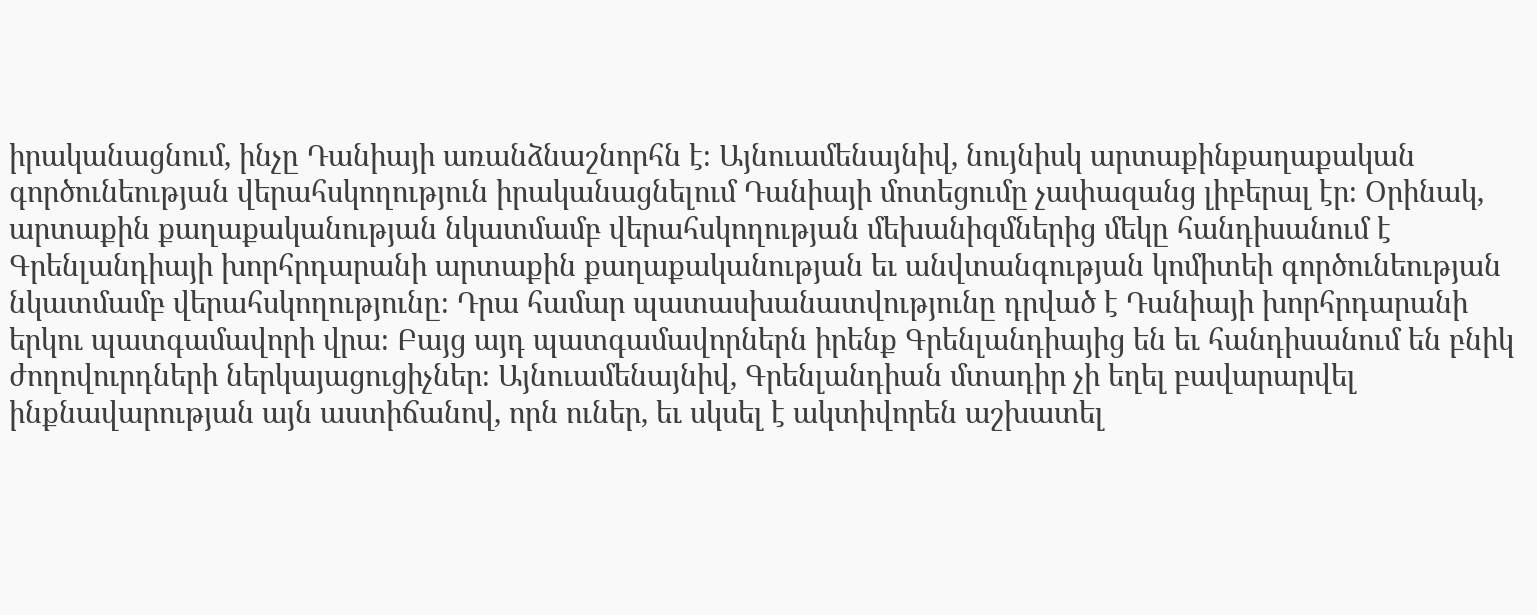իրականացնում, ինչը Դանիայի առանձնաշնորհն է։ Այնուամենայնիվ, նույնիսկ արտաքինքաղաքական գործունեության վերահսկողություն իրականացնելում Դանիայի մոտեցումը չափազանց լիբերալ էր։ Օրինակ, արտաքին քաղաքականության նկատմամբ վերահսկողության մեխանիզմներից մեկը հանդիսանում է Գրենլանդիայի խորհրդարանի արտաքին քաղաքականության եւ անվտանգության կոմիտեի գործունեության նկատմամբ վերահսկողությունը։ Դրա համար պատասխանատվությունը դրված է Դանիայի խորհրդարանի երկու պատգամավորի վրա։ Բայց այդ պատգամավորներն իրենք Գրենլանդիայից են եւ հանդիսանում են բնիկ ժողովուրդների ներկայացուցիչներ։ Այնուամենայնիվ, Գրենլանդիան մտադիր չի եղել բավարարվել ինքնավարության այն աստիճանով, որն ուներ, եւ սկսել է ակտիվորեն աշխատել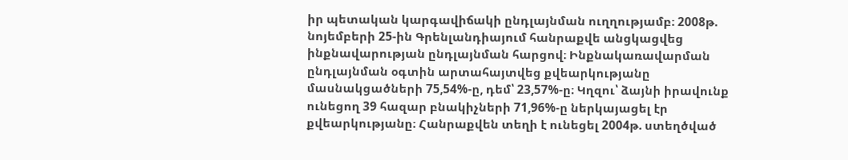իր պետական կարգավիճակի ընդլայնման ուղղությամբ։ 2008թ. նոյեմբերի 25-ին Գրենլանդիայում հանրաքվե անցկացվեց ինքնավարության ընդլայնման հարցով։ Ինքնակառավարման ընդլայնման օգտին արտահայտվեց քվեարկությանը մասնակցածների 75,54%-ը, դեմ՝ 23,57%-ը։ Կղզու՝ ձայնի իրավունք ունեցող 39 հազար բնակիչների 71,96%-ը ներկայացել էր քվեարկությանը։ Հանրաքվեն տեղի է ունեցել 2004թ. ստեղծված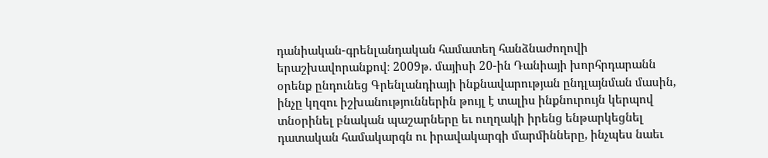դանիական-գրենլանդական համատեղ հանձնաժողովի երաշխավորանքով։ 2009թ. մայիսի 20-ին Դանիայի խորհրդարանն օրենք ընդունեց Գրենլանդիայի ինքնավարության ընդլայնման մասին, ինչը կղզու իշխանություններին թույլ է տալիս ինքնուրույն կերպով տնօրինել բնական պաշարները եւ ուղղակի իրենց ենթարկեցնել դատական համակարգն ու իրավակարգի մարմինները, ինչպես նաեւ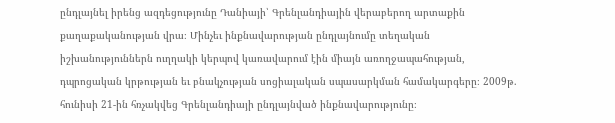ընդլայնել իրենց ազդեցությունը Դանիայի՝ Գրենլանդիային վերաբերող արտաքին քաղաքականության վրա։ Մինչեւ ինքնավարության ընդլայնումը տեղական իշխանություններն ուղղակի կերպով կառավարում էին միայն առողջապահության, դպրոցական կրթության եւ բնակչության սոցիալական սպասարկման համակարգերը։ 2009թ. հունիսի 21-ին հռչակվեց Գրենլանդիայի ընդլայնված ինքնավարությունը։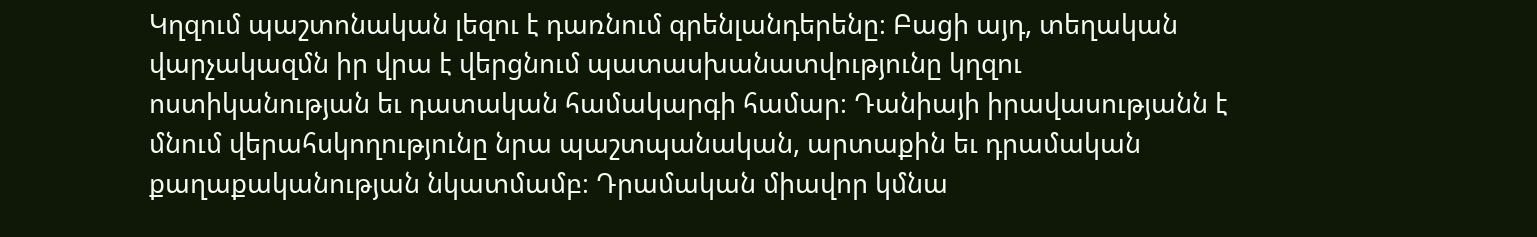Կղզում պաշտոնական լեզու է դառնում գրենլանդերենը։ Բացի այդ, տեղական վարչակազմն իր վրա է վերցնում պատասխանատվությունը կղզու ոստիկանության եւ դատական համակարգի համար։ Դանիայի իրավասությանն է մնում վերահսկողությունը նրա պաշտպանական, արտաքին եւ դրամական քաղաքականության նկատմամբ։ Դրամական միավոր կմնա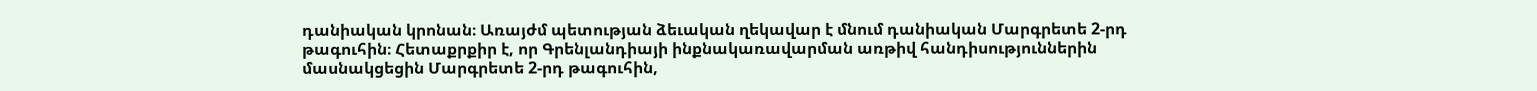դանիական կրոնան։ Առայժմ պետության ձեւական ղեկավար է մնում դանիական Մարգրետե 2-րդ թագուհին։ Հետաքրքիր է, որ Գրենլանդիայի ինքնակառավարման առթիվ հանդիսություններին մասնակցեցին Մարգրետե 2-րդ թագուհին,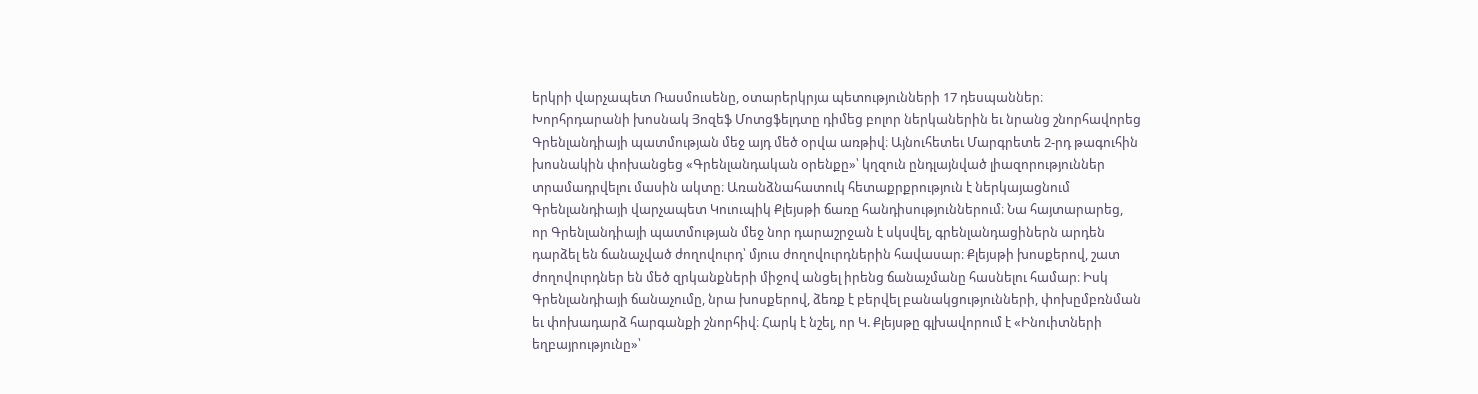երկրի վարչապետ Ռասմուսենը, օտարերկրյա պետությունների 17 դեսպաններ։ Խորհրդարանի խոսնակ Յոզեֆ Մոտցֆելդտը դիմեց բոլոր ներկաներին եւ նրանց շնորհավորեց Գրենլանդիայի պատմության մեջ այդ մեծ օրվա առթիվ։ Այնուհետեւ Մարգրետե 2-րդ թագուհին խոսնակին փոխանցեց «Գրենլանդական օրենքը»՝ կղզուն ընդլայնված լիազորություններ տրամադրվելու մասին ակտը։ Առանձնահատուկ հետաքրքրություն է ներկայացնում Գրենլանդիայի վարչապետ Կուուպիկ Քլեյսթի ճառը հանդիսություններում։ Նա հայտարարեց, որ Գրենլանդիայի պատմության մեջ նոր դարաշրջան է սկսվել, գրենլանդացիներն արդեն դարձել են ճանաչված ժողովուրդ՝ մյուս ժողովուրդներին հավասար։ Քլեյսթի խոսքերով, շատ ժողովուրդներ են մեծ զրկանքների միջով անցել իրենց ճանաչմանը հասնելու համար։ Իսկ Գրենլանդիայի ճանաչումը, նրա խոսքերով, ձեռք է բերվել բանակցությունների, փոխըմբռնման եւ փոխադարձ հարգանքի շնորհիվ։ Հարկ է նշել, որ Կ. Քլեյսթը գլխավորում է «Ինուիտների եղբայրությունը»՝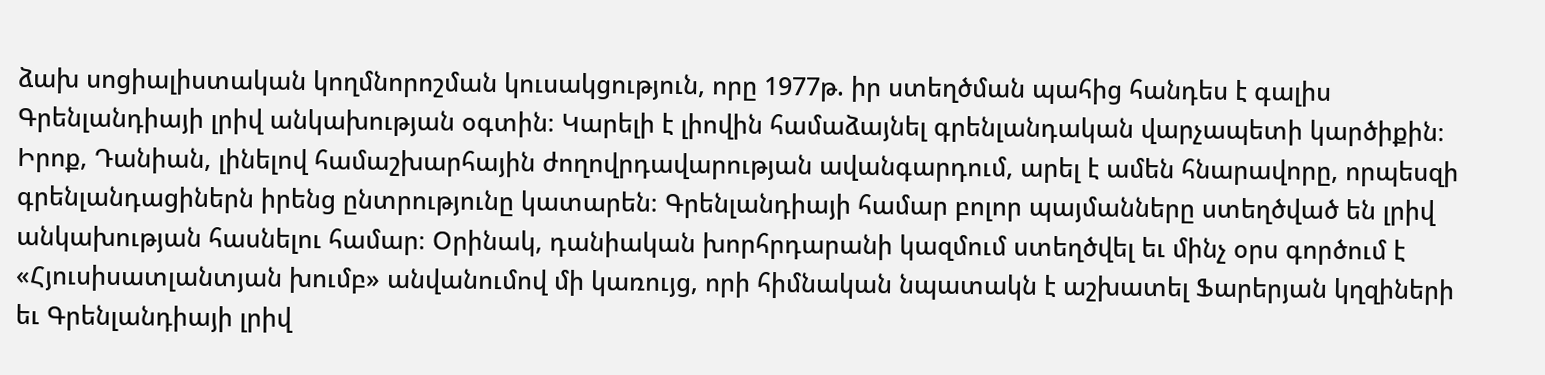ձախ սոցիալիստական կողմնորոշման կուսակցություն, որը 1977թ. իր ստեղծման պահից հանդես է գալիս Գրենլանդիայի լրիվ անկախության օգտին։ Կարելի է լիովին համաձայնել գրենլանդական վարչապետի կարծիքին։ Իրոք, Դանիան, լինելով համաշխարհային ժողովրդավարության ավանգարդում, արել է ամեն հնարավորը, որպեսզի գրենլանդացիներն իրենց ընտրությունը կատարեն։ Գրենլանդիայի համար բոլոր պայմանները ստեղծված են լրիվ անկախության հասնելու համար։ Օրինակ, դանիական խորհրդարանի կազմում ստեղծվել եւ մինչ օրս գործում է «Հյուսիսատլանտյան խումբ» անվանումով մի կառույց, որի հիմնական նպատակն է աշխատել Ֆարերյան կղզիների եւ Գրենլանդիայի լրիվ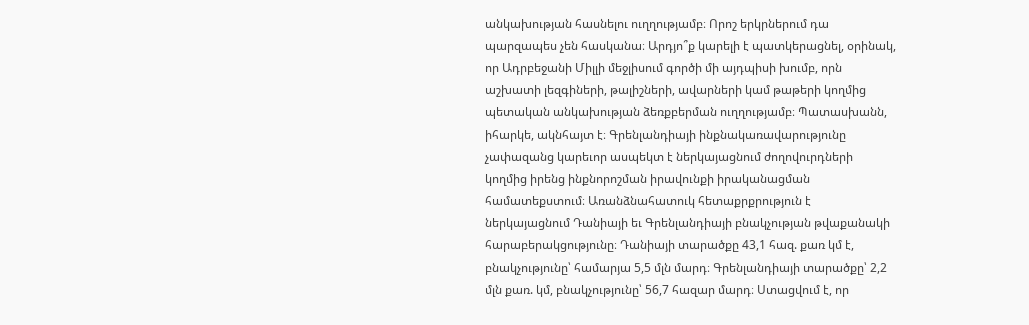անկախության հասնելու ուղղությամբ։ Որոշ երկրներում դա պարզապես չեն հասկանա։ Արդյո՞ք կարելի է պատկերացնել, օրինակ, որ Ադրբեջանի Միլլի մեջլիսում գործի մի այդպիսի խումբ, որն աշխատի լեզգիների, թալիշների, ավարների կամ թաթերի կողմից պետական անկախության ձեռքբերման ուղղությամբ։ Պատասխանն, իհարկե, ակնհայտ է։ Գրենլանդիայի ինքնակառավարությունը չափազանց կարեւոր ասպեկտ է ներկայացնում ժողովուրդների կողմից իրենց ինքնորոշման իրավունքի իրականացման համատեքստում։ Առանձնահատուկ հետաքրքրություն է ներկայացնում Դանիայի եւ Գրենլանդիայի բնակչության թվաքանակի հարաբերակցությունը։ Դանիայի տարածքը 43,1 հազ. քառ կմ է, բնակչությունը՝ համարյա 5,5 մլն մարդ։ Գրենլանդիայի տարածքը՝ 2,2 մլն քառ. կմ, բնակչությունը՝ 56,7 հազար մարդ։ Ստացվում է, որ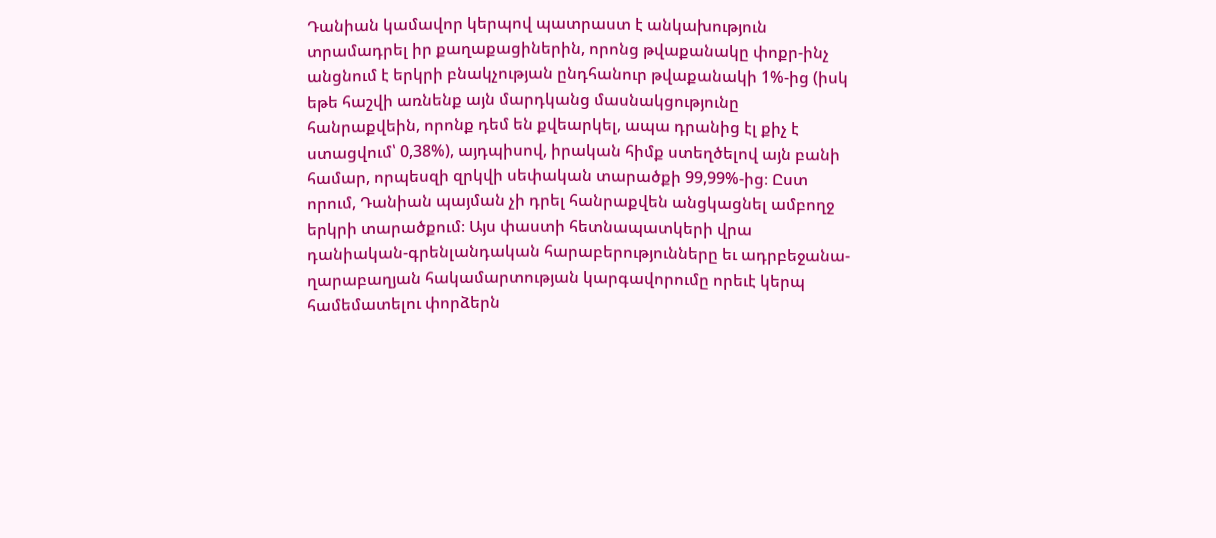Դանիան կամավոր կերպով պատրաստ է անկախություն տրամադրել իր քաղաքացիներին, որոնց թվաքանակը փոքր-ինչ անցնում է երկրի բնակչության ընդհանուր թվաքանակի 1%-ից (իսկ եթե հաշվի առնենք այն մարդկանց մասնակցությունը հանրաքվեին, որոնք դեմ են քվեարկել, ապա դրանից էլ քիչ է ստացվում՝ 0,38%), այդպիսով, իրական հիմք ստեղծելով այն բանի համար, որպեսզի զրկվի սեփական տարածքի 99,99%-ից։ Ըստ որում, Դանիան պայման չի դրել հանրաքվեն անցկացնել ամբողջ երկրի տարածքում։ Այս փաստի հետնապատկերի վրա դանիական-գրենլանդական հարաբերությունները եւ ադրբեջանա-ղարաբաղյան հակամարտության կարգավորումը որեւէ կերպ համեմատելու փորձերն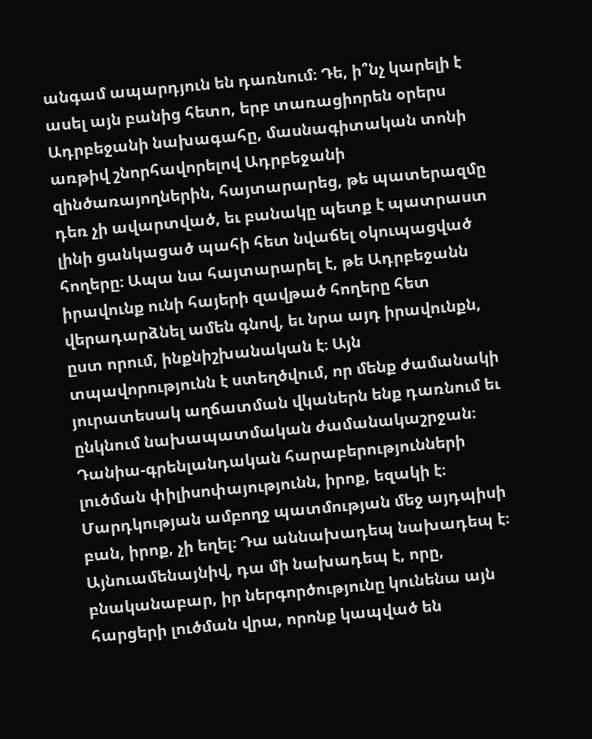անգամ ապարդյուն են դառնում։ Դե, ի՞նչ կարելի է ասել այն բանից հետո, երբ տառացիորեն օրերս Ադրբեջանի նախագահը, մասնագիտական տոնի առթիվ շնորհավորելով Ադրբեջանի զինծառայողներին, հայտարարեց, թե պատերազմը դեռ չի ավարտված, եւ բանակը պետք է պատրաստ լինի ցանկացած պահի հետ նվաճել օկուպացված հողերը։ Ապա նա հայտարարել է, թե Ադրբեջանն իրավունք ունի հայերի զավթած հողերը հետ վերադարձնել ամեն գնով, եւ նրա այդ իրավունքն, ըստ որում, ինքնիշխանական է։ Այն տպավորությունն է ստեղծվում, որ մենք ժամանակի յուրատեսակ աղճատման վկաներն ենք դառնում եւ ընկնում նախապատմական ժամանակաշրջան։ Դանիա-գրենլանդական հարաբերությունների լուծման փիլիսոփայությունն, իրոք, եզակի է։ Մարդկության ամբողջ պատմության մեջ այդպիսի բան, իրոք, չի եղել։ Դա աննախադեպ նախադեպ է։ Այնուամենայնիվ, դա մի նախադեպ է, որը, բնականաբար, իր ներգործությունը կունենա այն հարցերի լուծման վրա, որոնք կապված են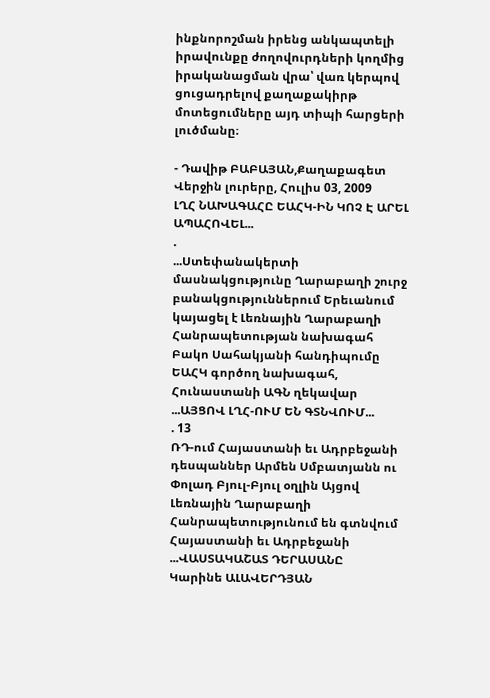ինքնորոշման իրենց անկապտելի իրավունքը ժողովուրդների կողմից իրականացման վրա՝ վառ կերպով ցուցադրելով քաղաքակիրթ մոտեցումները այդ տիպի հարցերի լուծմանը։

- Դավիթ ԲԱԲԱՅԱՆ,Քաղաքագետ
Վերջին լուրերը, Հուլիս 03, 2009
ԼՂՀ ՆԱԽԱԳԱՀԸ ԵԱՀԿ-ԻՆ ԿՈՉ Է ԱՐԵԼ ԱՊԱՀՈՎԵԼ...
.
...Ստեփանակերտի մասնակցությունը Ղարաբաղի շուրջ բանակցություններում Երեւանում կայացել է Լեռնային Ղարաբաղի Հանրապետության նախագահ Բակո Սահակյանի հանդիպումը ԵԱՀԿ գործող նախագահ, Հունաստանի ԱԳՆ ղեկավար ...ԱՅՑՈՎ ԼՂՀ-ՈՒՄ ԵՆ ԳՏՆՎՈՒՄ...
. 13
ՌԴ-ում Հայաստանի եւ Ադրբեջանի դեսպաններ Արմեն Սմբատյանն ու Փոլադ Բյուլ-Բյուլ օղլին Այցով Լեռնային Ղարաբաղի Հանրապետությունում են գտնվում Հայաստանի եւ Ադրբեջանի ...ՎԱՍՏԱԿԱՇԱՏ ԴԵՐԱՍԱՆԸ
Կարինե ԱԼԱՎԵՐԴՅԱՆ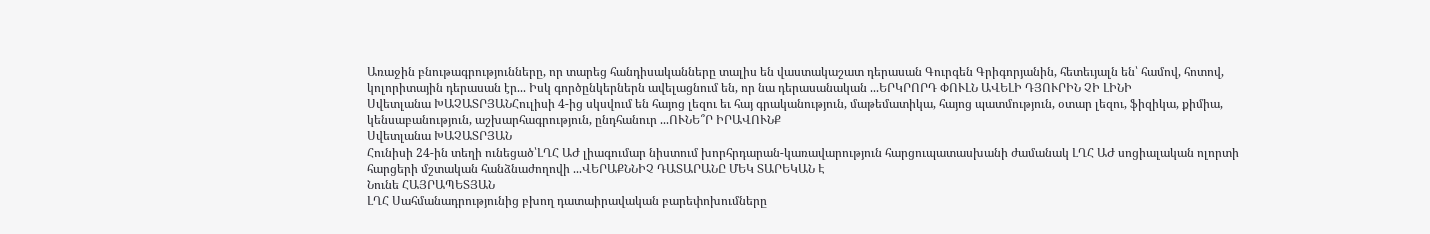Առաջին բնութագրությունները, որ տարեց հանդիսականները տալիս են վաստակաշատ դերասան Գուրգեն Գրիգորյանին, հետեւյալն են՝ համով, հոտով, կոլորիտային դերասան էր... Իսկ գործընկերներն ավելացնում են, որ նա դերասանական ...ԵՐԿՐՈՐԴ ՓՈՒԼՆ ԱՎԵԼԻ ԴՅՈՒՐԻՆ ՉԻ ԼԻՆԻ
Սվետլանա ԽԱՉԱՏՐՅԱՆՀուլիսի 4-ից սկսվում են հայոց լեզու եւ հայ գրականություն, մաթեմատիկա, հայոց պատմություն, օտար լեզու, ֆիզիկա, քիմիա, կենսաբանություն, աշխարհագրություն, ընդհանուր ...ՈՒՆԵ՞Ր ԻՐԱՎՈՒՆՔ
Սվետլանա ԽԱՉԱՏՐՅԱՆ
Հունիսի 24-ին տեղի ունեցած՝ԼՂՀ ԱԺ լիագումար նիստում խորհրդարան-կառավարություն հարցուպատասխանի ժամանակ ԼՂՀ ԱԺ սոցիալական ոլորտի հարցերի մշտական հանձնաժողովի ...ՎԵՐԱՔՆՆԻՉ ԴԱՏԱՐԱՆԸ ՄԵԿ ՏԱՐԵԿԱՆ Է
Նունե ՀԱՅՐԱՊԵՏՅԱՆ
ԼՂՀ Սահմանադրությունից բխող դատաիրավական բարեփոխումները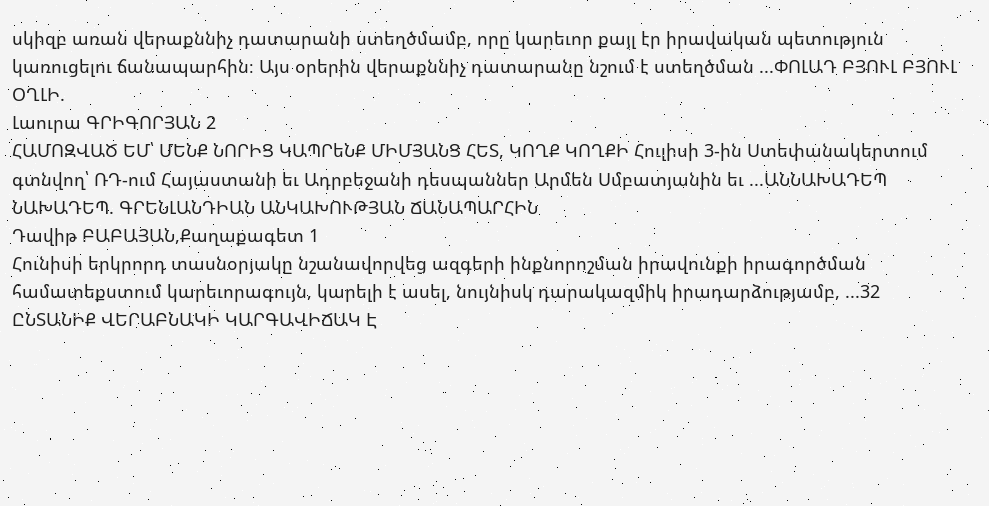սկիզբ առան վերաքննիչ դատարանի ստեղծմամբ, որը կարեւոր քայլ էր իրավական պետություն կառուցելու ճանապարհին։ Այս օրերին վերաքննիչ դատարանը նշում է ստեղծման ...ՓՈԼԱԴ ԲՅՈՒԼ ԲՅՈՒԼ ՕՂԼԻ.
Լաուրա ԳՐԻԳՈՐՅԱՆ 2
ՀԱՄՈԶՎԱԾ ԵՄ՝ ՄԵՆՔ ՆՈՐԻՑ ԿԱՊՐեՆՔ ՄԻՄՅԱՆՑ ՀԵՏ, ԿՈՂՔ ԿՈՂՔԻ Հուլիսի 3-ին Ստեփանակերտում գտնվող՝ ՌԴ-ում Հայաստանի եւ Ադրբեջանի դեսպաններ Արմեն Սմբատյանին եւ ...ԱՆՆԱԽԱԴԵՊ ՆԱԽԱԴԵՊ. ԳՐԵՆԼԱՆԴԻԱՆ ԱՆԿԱԽՈՒԹՅԱՆ ՃԱՆԱՊԱՐՀԻՆ
Դավիթ ԲԱԲԱՅԱՆ,Քաղաքագետ 1
Հունիսի երկրորդ տասնօրյակը նշանավորվեց ազգերի ինքնորոշման իրավունքի իրագործման համատեքստում կարեւորագույն, կարելի է ասել, նույնիսկ դարակազմիկ իրադարձությամբ, ...32 ԸՆՏԱՆԻՔ ՎԵՐԱԲՆԱԿԻ ԿԱՐԳԱՎԻՃԱԿ Է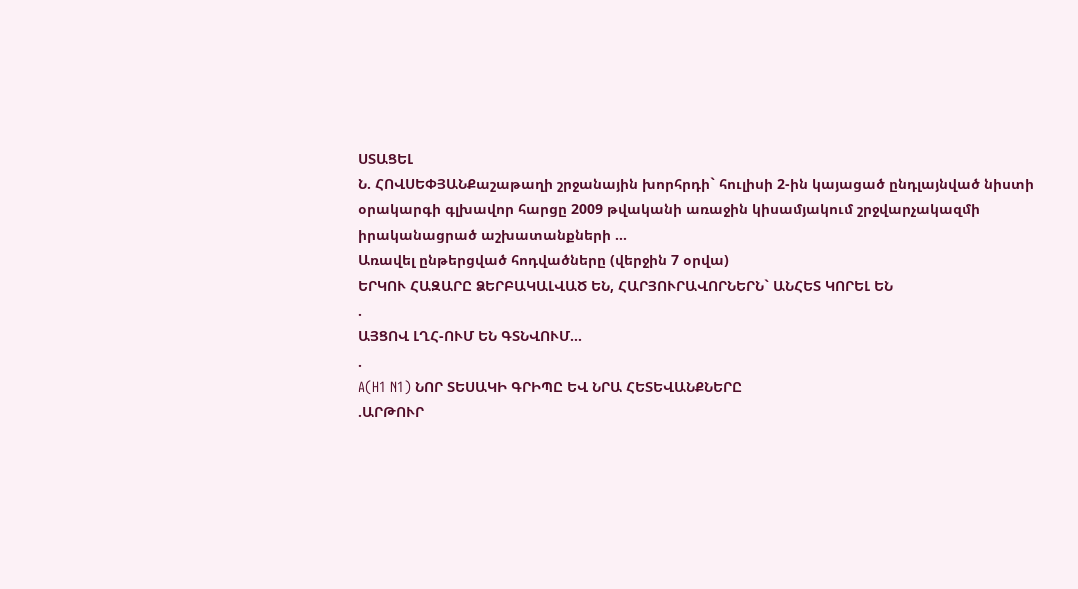ՍՏԱՑԵԼ
Ն. ՀՈՎՍԵՓՅԱՆՔաշաթաղի շրջանային խորհրդի` հուլիսի 2-ին կայացած ընդլայնված նիստի օրակարգի գլխավոր հարցը 2009 թվականի առաջին կիսամյակում շրջվարչակազմի իրականացրած աշխատանքների ...
Առավել ընթերցված հոդվածները (վերջին 7 օրվա)
ԵՐԿՈՒ ՀԱԶԱՐԸ ՁԵՐԲԱԿԱԼՎԱԾ ԵՆ, ՀԱՐՅՈՒՐԱՎՈՐՆԵՐՆ` ԱՆՀԵՏ ԿՈՐԵԼ ԵՆ
.
ԱՅՑՈՎ ԼՂՀ-ՈՒՄ ԵՆ ԳՏՆՎՈՒՄ...
.
A(H1 N1) ՆՈՐ ՏԵՍԱԿԻ ԳՐԻՊԸ ԵՎ ՆՐԱ ՀԵՏԵՎԱՆՔՆԵՐԸ
.ԱՐԹՈՒՐ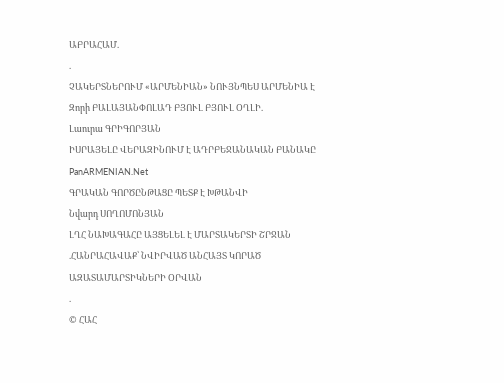ԱԲՐԱՀԱՄ.
.
ՉԱԿԵՐՏՆԵՐՈՒՄ «ԱՐՄԵՆԻԱՆ» ՆՈՒՅՆՊԵՍ ԱՐՄԵՆԻԱ Է
Զորի ԲԱԼԱՅԱՆՓՈԼԱԴ ԲՅՈՒԼ ԲՅՈՒԼ ՕՂԼԻ.
Լաուրա ԳՐԻԳՈՐՅԱՆ
ԻՍՐԱՅԵԼԸ ՎԵՐԱԶԻՆՈՒՄ Է ԱԴՐԲԵՋԱՆԱԿԱՆ ԲԱՆԱԿԸ
PanARMENIAN.Net
ԳՐԱԿԱՆ ԳՈՐԾԸՆԹԱՑԸ ՊԵՏՔ Է ԽԹԱՆՎԻ
Նվարդ ՍՈՂՈՄՈՆՅԱՆ
ԼՂՀ ՆԱԽԱԳԱՀԸ ԱՅՑԵԼԵԼ Է ՄԱՐՏԱԿԵՐՏԻ ՇՐՋԱՆ
.ՀԱՆՐԱՀԱՎԱՔ՝ ՆՎԻՐՎԱԾ ԱՆՀԱՅՏ ԿՈՐԱԾ ԱԶԱՏԱՄԱՐՏԻԿՆԵՐԻ ՕՐՎԱՆ
.
© ՀԱՀ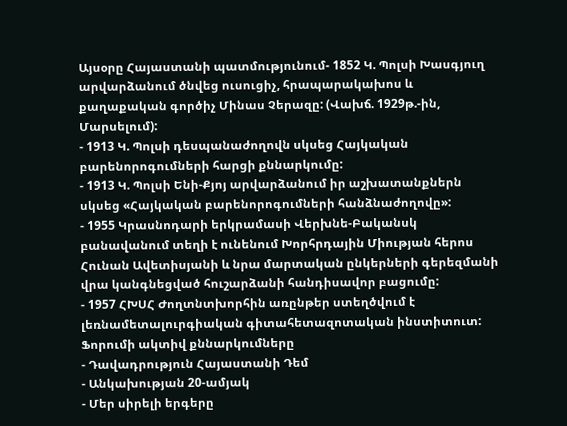Այսօրը Հայաստանի պատմությունում- 1852 Կ. Պոլսի Խասգյուղ արվարձանում ծնվեց ուսուցիչ, հրապարակախոս և քաղաքական գործիչ Մինաս Չերազը: (Վախճ. 1929թ.-ին, Մարսելում):
- 1913 Կ. Պոլսի դեսպանաժողովն սկսեց Հայկական բարենորոգումների հարցի քննարկումը:
- 1913 Կ. Պոլսի Ենի-Քյոյ արվարձանում իր աշխատանքներն սկսեց «Հայկական բարենորոգումների հանձնաժողովը»:
- 1955 Կրասնոդարի երկրամասի Վերխնե-Բականսկ բանավանում տեղի է ունենում Խորհրդային Միության հերոս Հունան Ավետիսյանի և նրա մարտական ընկերների գերեզմանի վրա կանգնեցված հուշարձանի հանդիսավոր բացումը:
- 1957 ՀԽՍՀ Ժողտնտխորհին առընթեր ստեղծվում է լեռնամետալուրգիական գիտահետազոտական ինստիտուտ:
Ֆորումի ակտիվ քննարկումները
- Դավադրություն Հայաստանի Դեմ
- Անկախության 20-ամյակ
- Մեր սիրելի երգերը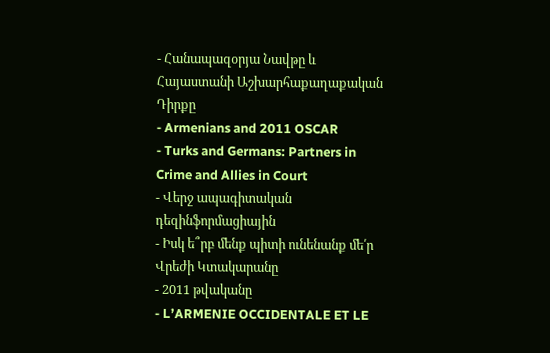- Հանապազօրյա Նավթը և Հայաստանի Աշխարհաքաղաքական Դիրքը
- Armenians and 2011 OSCAR
- Turks and Germans: Partners in Crime and Allies in Court
- Վերջ ապագիտական դեզինֆորմացիային
- Իսկ ե՞րբ մենք պիտի ունենանք մե՛ր Վրեժի Կտակարանը
- 2011 թվականը
- L’ARMENIE OCCIDENTALE ET LE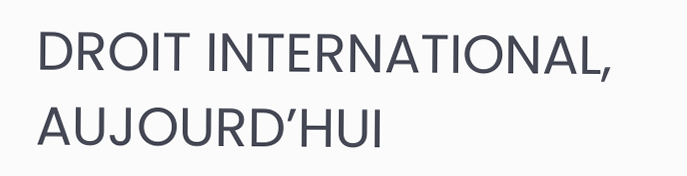DROIT INTERNATIONAL, AUJOURD’HUI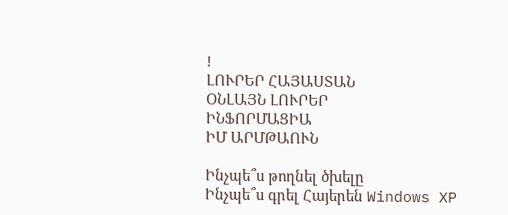!
ԼՈՒՐԵՐ ՀԱՅԱՍՏԱՆ
ՕՆԼԱՅՆ ԼՈՒՐԵՐ
ԻՆՖՈՐՄԱՑԻԱ
ԻՄ ԱՐՄԹԱՈՒՆ

Ինչպե՞ս թողնել ծխելը
Ինչպե՞ս գրել Հայերեն Windows XP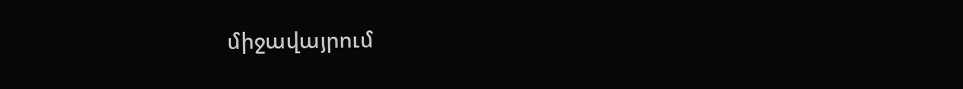միջավայրում